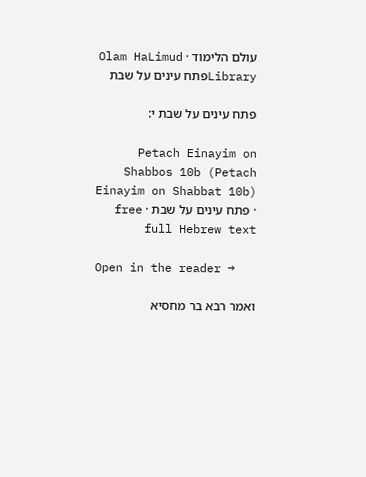עולם הלימוד · Olam HaLimud
Libraryפתח עינים על שבת

פתח עינים על שבת י:

Petach Einayim on Shabbos 10b (Petach Einayim on Shabbat 10b) · פתח עינים על שבת · free full Hebrew text

Open in the reader →

ואמר רבא בר מחסיא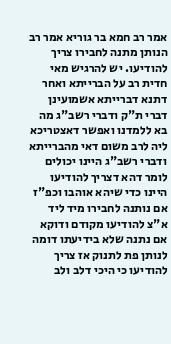אמר רב חמא בר גוריא אמר רב הנותן מתנה לחבירו צריך להודיעו. יש להרגיש מאי חדית רב על הברייתא ואחר דתנא דברייתא אשמועינן דברי ת"ק ודברי רשב"ג מה בא ללמדנו ואפשר דאצטריכא ליה לרב משום דאי מהברייתא ודברי רשב"ג היינו יכולים לומר דהא דצריך להודיעו היינו כדי שיהא אוהבו וכפ"ז אם נותנה לחבירו מיד ליד א"צ להודיעו מקודם ודוקא אם נתנה שלא בידיעתו דומה לנותן פת לתנוק אז צריך להודיעו כי היכי דלב ולב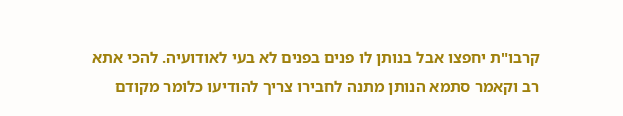קרבו"ת יחפצו אבל בנותן לו פנים בפנים לא בעי לאודועיה. להכי אתא רב וקאמר סתמא הנותן מתנה לחבירו צריך להודיעו כלומר מקודם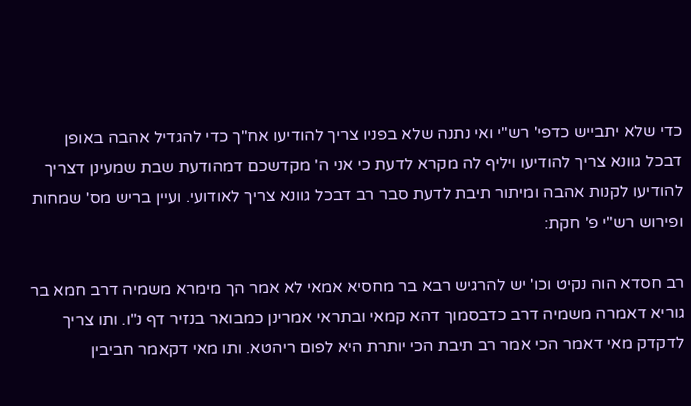כדי שלא יתבייש כדפי' רש"י ואי נתנה שלא בפניו צריך להודיעו אח"ך כדי להגדיל אהבה באופן דבכל גוונא צריך להודיעו ויליף לה מקרא לדעת כי אני ה' מקדשכם דמהודעת שבת שמעינן דצריך להודיעו לקנות אהבה ומיתור תיבת לדעת סבר רב דבכל גוונא צריך לאודועי. ועיין בריש מס' שמחות ופירוש רש"י פ' חקת:

רב חסדא הוה נקיט וכו' יש להרגיש רבא בר מחסיא אמאי לא אמר הך מימרא משמיה דרב חמא בר גוריא דאמרה משמיה דרב כדבסמוך דהא קמאי ובתראי אמרינן כמבואר בנזיר דף נ"ו. ותו צריך לדקדק מאי דאמר הכי אמר רב תיבת הכי יותרת היא לפום ריהטא. ותו מאי דקאמר חביבין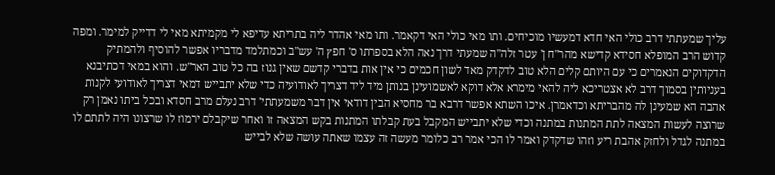עליך שמעתתי דרב כולי האי חדא דמעשיו מוכיחים. ותו מאי כולי האי דקאמר. ותו מאי אהדר ליה בתריתא עדיפא לי מקמיתא מאי לי דדייק למימר. ומפה קדוש הרב המופלא חסידא קדישא מהר"ח ן' עטר זלה"ה שמעתי דרך נאה הלא בספרתו ס' חפץ ה' עש"ב וכמתלמד מדבריו אפשר להוסיף ולהמתיק הדקדוקים הנאמרים כי עם היותם קלים הלא טוב לדקדק מאד לשון חכמים כי אין אות בדברי קדשם שאין גנוז בה כל טוב האר"ש. והוא במאי דכתיבנא בעניותין בסמוך דרב לא אצטריכא ליה להאי מימרא אלא דוקא לאשמועינן בנותן מיד ליד דצריך לאודועיה כדי שלא יתבייש דמאי דצריך לאודועי לקנות אהבה הא שמעינן לה מהבריתא וכדאמרן. איכו השתא אפשר דרבא בר מחסיא הבין דודאי אין דבר משמעתתי' דרב נעלם מרב חסדא ובכל ביתו נאמן רק שרוצה לעשות המצאה לתת המתנות במתנה וכדי שלא יתבייש המקבל בעת קבלתו המתנות בקש המצאה זו ואחר שיקבלם ירמוז לו שרצונו היה לתתם לו במתנה לגדל ולחזק אהבת ריע וזהו שדקדק ואמר לו הכי אמר רב כלומר מעשה זה עצמו שאתה עושה שלא לבייש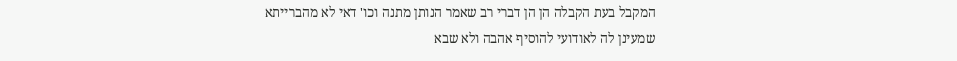המקבל בעת הקבלה הן הן דברי רב שאמר הנותן מתנה וכו' דאי לא מהברייתא שמעינן לה לאודועי להוסיף אהבה ולא שבא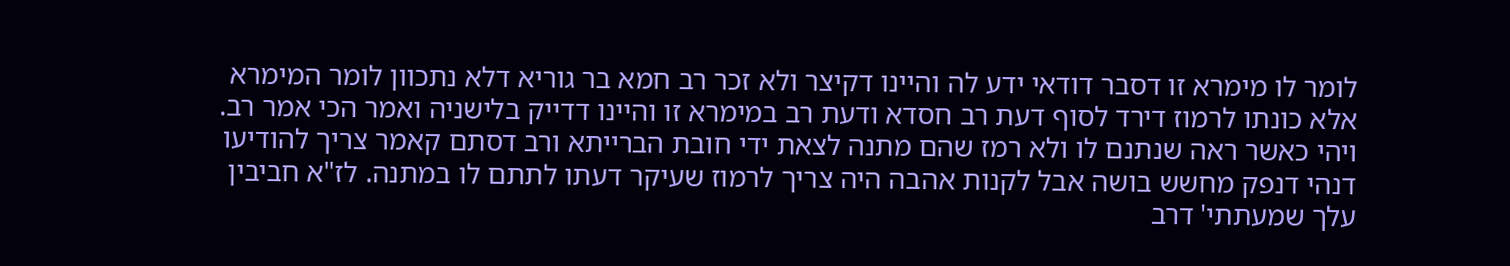לומר לו מימרא זו דסבר דודאי ידע לה והיינו דקיצר ולא זכר רב חמא בר גוריא דלא נתכוון לומר המימרא אלא כונתו לרמוז דירד לסוף דעת רב חסדא ודעת רב במימרא זו והיינו דדייק בלישניה ואמר הכי אמר רב. ויהי כאשר ראה שנתנם לו ולא רמז שהם מתנה לצאת ידי חובת הברייתא ורב דסתם קאמר צריך להודיעו דנהי דנפק מחשש בושה אבל לקנות אהבה היה צריך לרמוז שעיקר דעתו לתתם לו במתנה. לז"א חביבין עלך שמעתתי' דרב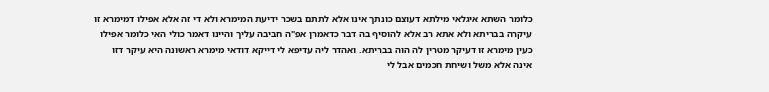כלומר השתא איגלאי מילתא דעוצם כונתך אינו אלא לתתם בשכר ידיעת המימרא ולא די זה אלא אפילו דמימרא זו עיקרה בבריתא ולא אתא רב אלא להוסיף בה דבר כדאמרן אפ"ה חביבה עליך והיינו דאמר כולי האי כלומר אפילו כעין מימרא זו דעיקר מטרין לה הוה בבריתא. ואהדר ליה עדיפא לי דייקא דודאי מימרא ראשונה היא עיקר דזו אינה אלא משל ושיחת חכמים אבל לי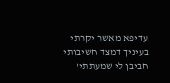עדיפא מאשר יקרתי בעיניך דמצד חשיבותי חביבן לי שמעתתי'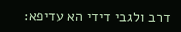דרב ולגבי דידי הא עדיפא: